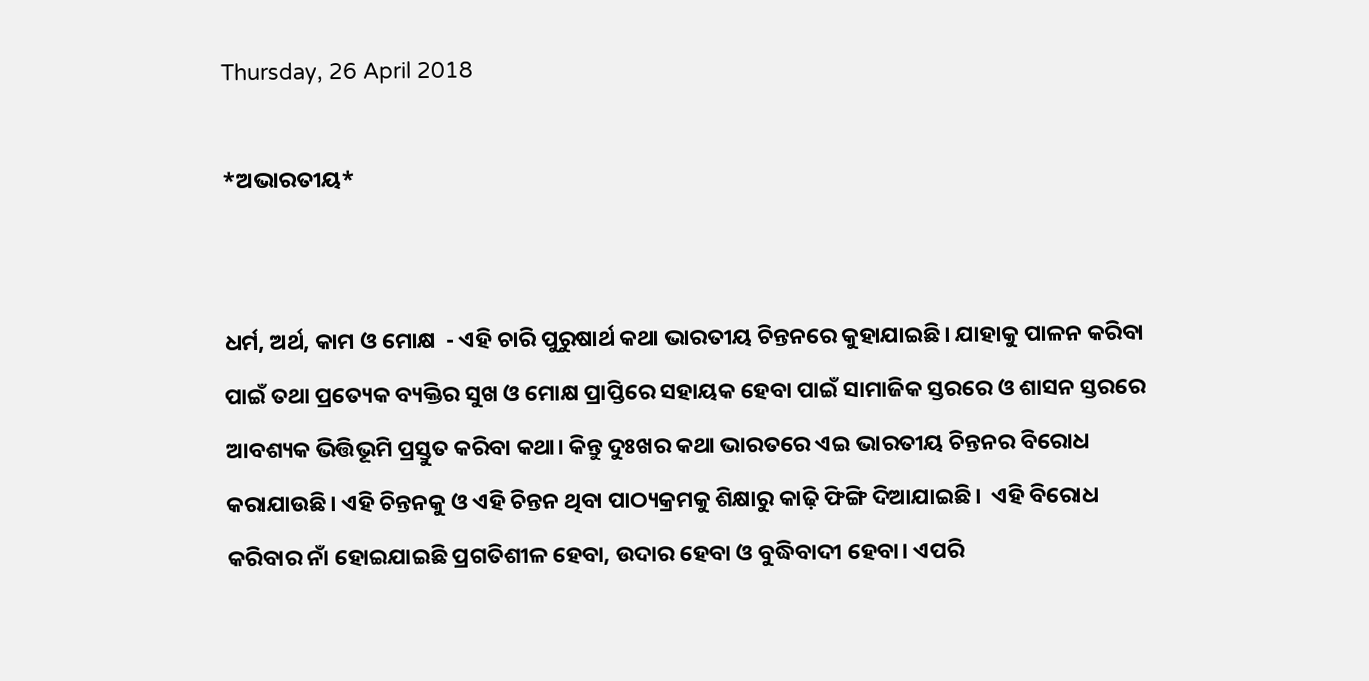Thursday, 26 April 2018

*ଅଭାରତୀୟ*


ଧର୍ମ, ଅର୍ଥ, କାମ ଓ ମୋକ୍ଷ  - ଏହି ଚାରି ପୁରୁଷାର୍ଥ କଥା ଭାରତୀୟ ଚିନ୍ତନରେ କୁହାଯାଇଛି। ଯାହାକୁ ପାଳନ କରିବା ପାଇଁ ତଥା ପ୍ରତ୍ୟେକ ବ୍ୟକ୍ତିର ସୁଖ ଓ ମୋକ୍ଷ ପ୍ରାପ୍ତିରେ ସହାୟକ ହେବା ପାଇଁ ସାମାଜିକ ସ୍ତରରେ ଓ ଶାସନ ସ୍ତରରେ ଆବଶ୍ୟକ ଭିତ୍ତିଭୂମି ପ୍ରସ୍ତୁତ କରିବା କଥା। କିନ୍ତୁ ଦୁଃଖର କଥା ଭାରତରେ ଏଇ ଭାରତୀୟ ଚିନ୍ତନର ବିରୋଧ କରାଯାଉଛି। ଏହି ଚିନ୍ତନକୁ ଓ ଏହି ଚିନ୍ତନ ଥିବା ପାଠ୍ୟକ୍ରମକୁ ଶିକ୍ଷାରୁ କାଢ଼ି ଫିଙ୍ଗି ଦିଆଯାଇଛି।  ଏହି ବିରୋଧ କରିବାର ନାଁ ହୋଇଯାଇଛି ପ୍ରଗତିଶୀଳ ହେବା, ଉଦାର ହେବା ଓ ବୁଦ୍ଧିବାଦୀ ହେବା। ଏପରି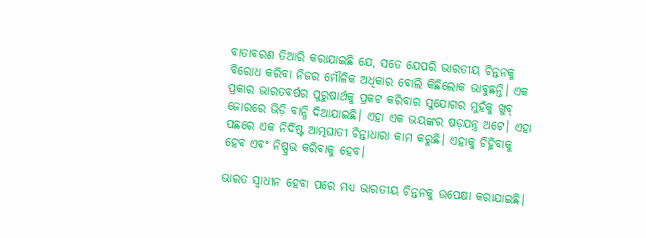ବାତାବରଣ ତିଆରି କରାଯାଇଛି ଯେ, ସତେ ଯେପରି ଭାରତୀୟ ଚିନ୍ତନକୁ ବିରୋଧ କରିବା ନିଜର ମୌଳିକ ଅଧିକାର ବୋଲି କିଛିଲୋକ ଭାବୁଛନ୍ତି। ଏକ ପ୍ରକାର ଭାରତବର୍ଷର ପୁରୁଷାର୍ଥକୁ ପ୍ରକଟ କରିବାର ସୁଯୋଗର ମୁହଁକୁ ଖୁବ୍ ଜୋରରେ ଭିଡ଼ି ବାନ୍ଧି ଦିଆଯାଇଛି। ଏହା ଏକ ଭୟଙ୍କର ଷଡ଼ଯନ୍ତ୍ର ଅଟେ। ଏହା ପଛରେ ଏକ ନିର୍ଦିଷ୍ଟ ଆତ୍ମଘାତୀ ଚିନ୍ତାଧାରା କାମ କରୁଛି। ଏହାକୁ ଚିହ୍ନିବାକୁ ହେବ ଏବଂ ନିଷ୍ପ୍ରଭ କରିବାକୁ ହେବ।

ଭାରତ ସ୍ୱାଧୀନ ହେବା ପରେ ମଧ୍ୟ ଭାରତୀୟ ଚିନ୍ତନକୁ ଉପେକ୍ଷା କରାଯାଇଛି।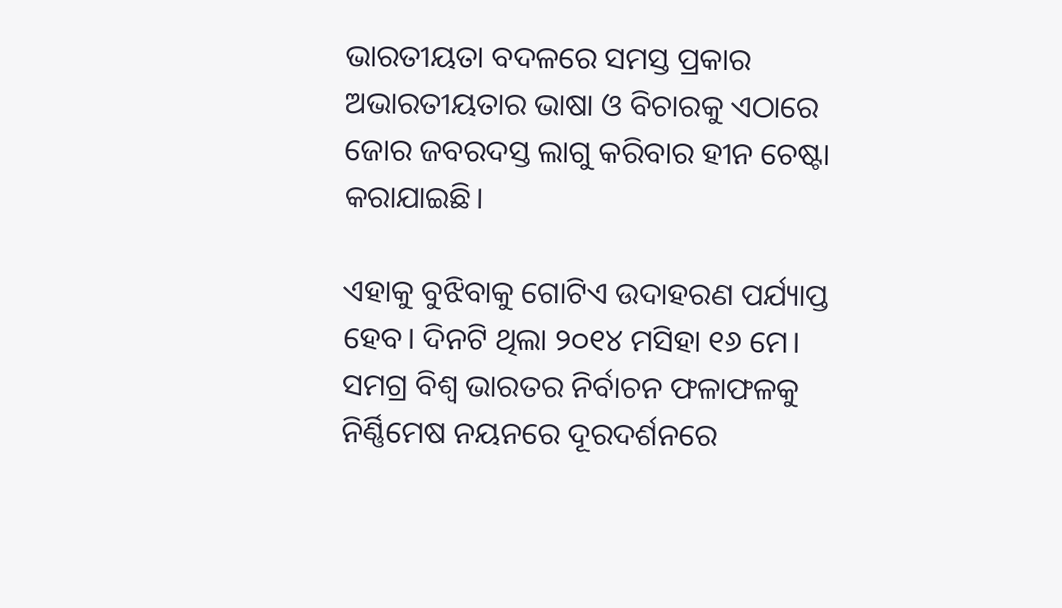ଭାରତୀୟତା ବଦଳରେ ସମସ୍ତ ପ୍ରକାର ଅଭାରତୀୟତାର ଭାଷା ଓ ବିଚାରକୁ ଏଠାରେ ଜୋର ଜବରଦସ୍ତ ଲାଗୁ କରିବାର ହୀନ ଚେଷ୍ଟା କରାଯାଇଛି।

ଏହାକୁ ବୁଝିବାକୁ ଗୋଟିଏ ଉଦାହରଣ ପର୍ଯ୍ୟାପ୍ତ ହେବ। ଦିନଟି ଥିଲା ୨୦୧୪ ମସିହା ୧୬ ମେ। ସମଗ୍ର ବିଶ୍ୱ ଭାରତର ନିର୍ବାଚନ ଫଳାଫଳକୁ ନିର୍ଣ୍ଣିମେଷ ନୟନରେ ଦୂରଦର୍ଶନରେ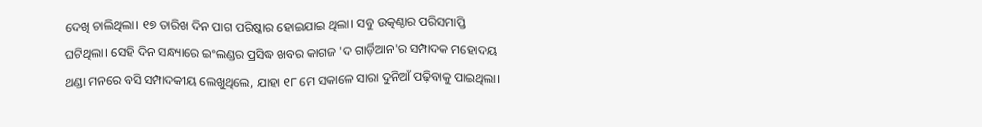ଦେଖି ଚାଲିଥିଲା। ୧୭ ତାରିଖ ଦିନ ପାଗ ପରିଷ୍କାର ହୋଇଯାଇ ଥିଲା। ସବୁ ଉତ୍କଣ୍ଠାର ପରିସମାପ୍ତି ଘଟିଥିଲା। ସେହି ଦିନ ସନ୍ଧ୍ୟାରେ ଇଂଲଣ୍ଡର ପ୍ରସିଦ୍ଧ ଖବର କାଗଜ 'ଦ ଗାର୍ଡ଼ିଆନ'ର ସମ୍ପାଦକ ମହୋଦୟ ଥଣ୍ଡା ମନରେ ବସି ସମ୍ପାଦକୀୟ ଲେଖୁଥିଲେ, ଯାହା ୧୮ ମେ ସକାଳେ ସାରା ଦୁନିଆଁ ପଢ଼ିବାକୁ ପାଇଥିଲା।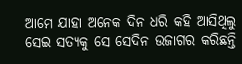ଆମେ ଯାହା ଅନେକ ଦିନ ଧରି କହି ଆସିଥିଲୁ ସେଇ ସତ୍ୟକୁ ସେ ସେଦିନ ଉଜାଗର କରିଛନ୍ତି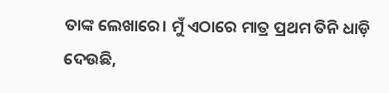ତାଙ୍କ ଲେଖାରେ। ମୁଁ ଏଠାରେ ମାତ୍ର ପ୍ରଥମ ତିନି ଧାଡ଼ି ଦେଉଛି,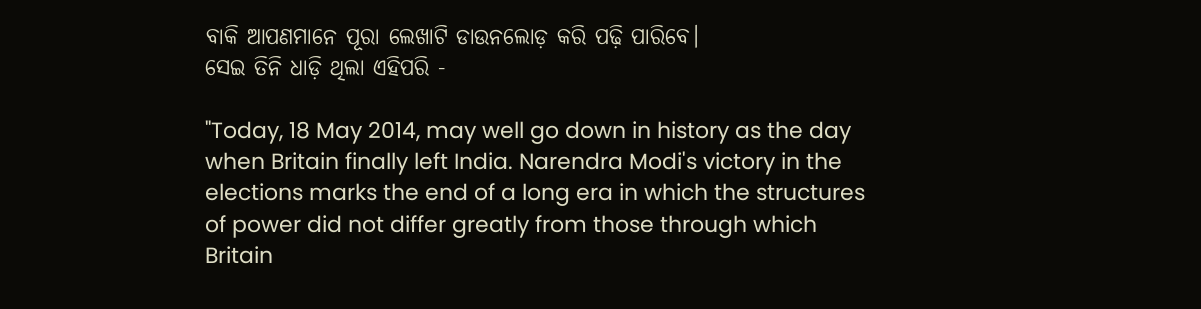ବାକି ଆପଣମାନେ ପୂରା ଲେଖାଟି ଡାଉନଲୋଡ଼ କରି ପଢ଼ି ପାରିବେ।
ସେଇ ତିନି ଧାଡ଼ି ଥିଲା ଏହିପରି -

"Today, 18 May 2014, may well go down in history as the day when Britain finally left India. Narendra Modi's victory in the elections marks the end of a long era in which the structures of power did not differ greatly from those through which Britain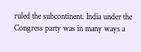ruled the subcontinent. India under the Congress party was in many ways a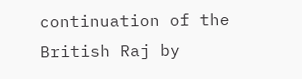continuation of the British Raj by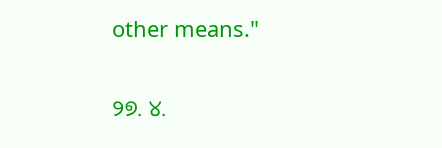other means."

୨୭. ୪.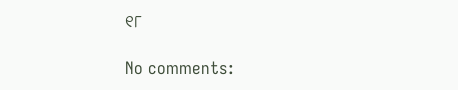୧୮

No comments: